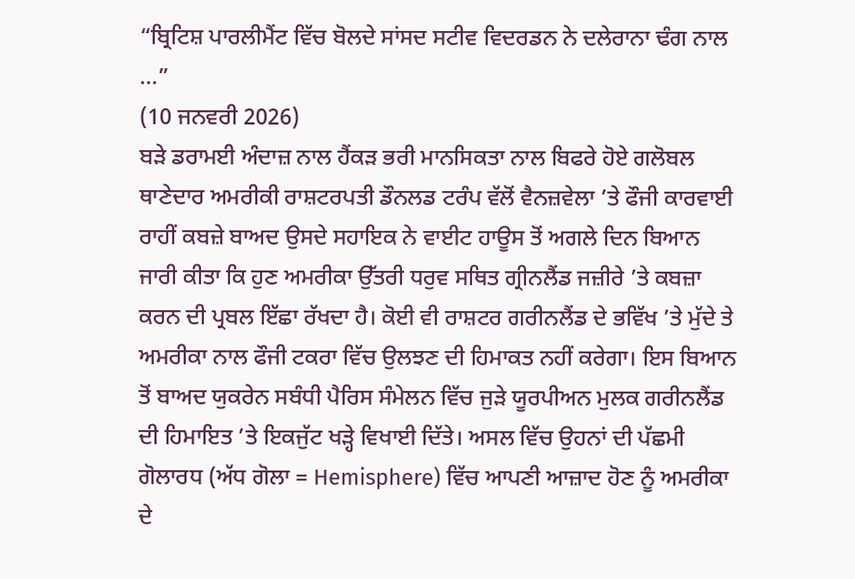“ਬ੍ਰਿਟਿਸ਼ ਪਾਰਲੀਮੈਂਟ ਵਿੱਚ ਬੋਲਦੇ ਸਾਂਸਦ ਸਟੀਵ ਵਿਦਰਡਨ ਨੇ ਦਲੇਰਾਨਾ ਢੰਗ ਨਾਲ ...”
(10 ਜਨਵਰੀ 2026)
ਬੜੇ ਡਰਾਮਈ ਅੰਦਾਜ਼ ਨਾਲ ਹੈਂਕੜ ਭਰੀ ਮਾਨਸਿਕਤਾ ਨਾਲ ਬਿਫਰੇ ਹੋਏ ਗਲੋਬਲ ਥਾਣੇਦਾਰ ਅਮਰੀਕੀ ਰਾਸ਼ਟਰਪਤੀ ਡੌਨਲਡ ਟਰੰਪ ਵੱਲੋਂ ਵੈਨਜ਼ਵੇਲਾ ’ਤੇ ਫੌਜੀ ਕਾਰਵਾਈ ਰਾਹੀਂ ਕਬਜ਼ੇ ਬਾਅਦ ਉਸਦੇ ਸਹਾਇਕ ਨੇ ਵਾਈਟ ਹਾਊਸ ਤੋਂ ਅਗਲੇ ਦਿਨ ਬਿਆਨ ਜਾਰੀ ਕੀਤਾ ਕਿ ਹੁਣ ਅਮਰੀਕਾ ਉੱਤਰੀ ਧਰੁਵ ਸਥਿਤ ਗ੍ਰੀਨਲੈਂਡ ਜਜ਼ੀਰੇ ’ਤੇ ਕਬਜ਼ਾ ਕਰਨ ਦੀ ਪ੍ਰਬਲ ਇੱਛਾ ਰੱਖਦਾ ਹੈ। ਕੋਈ ਵੀ ਰਾਸ਼ਟਰ ਗਰੀਨਲੈਂਡ ਦੇ ਭਵਿੱਖ ’ਤੇ ਮੁੱਦੇ ਤੇ ਅਮਰੀਕਾ ਨਾਲ ਫੌਜੀ ਟਕਰਾ ਵਿੱਚ ਉਲਝਣ ਦੀ ਹਿਮਾਕਤ ਨਹੀਂ ਕਰੇਗਾ। ਇਸ ਬਿਆਨ ਤੋਂ ਬਾਅਦ ਯੁਕਰੇਨ ਸਬੰਧੀ ਪੈਰਿਸ ਸੰਮੇਲਨ ਵਿੱਚ ਜੁੜੇ ਯੂਰਪੀਅਨ ਮੁਲਕ ਗਰੀਨਲੈਂਡ ਦੀ ਹਿਮਾਇਤ ’ਤੇ ਇਕਜੁੱਟ ਖੜ੍ਹੇ ਵਿਖਾਈ ਦਿੱਤੇ। ਅਸਲ ਵਿੱਚ ਉਹਨਾਂ ਦੀ ਪੱਛਮੀ ਗੋਲਾਰਧ (ਅੱਧ ਗੋਲਾ = Hemisphere) ਵਿੱਚ ਆਪਣੀ ਆਜ਼ਾਦ ਹੋਣ ਨੂੰ ਅਮਰੀਕਾ ਦੇ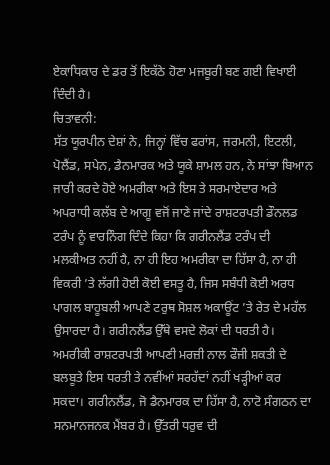ਏਕਾਧਿਕਾਰ ਦੇ ਡਰ ਤੋਂ ਇਕੱਠੇ ਹੋਣਾ ਮਜਬੂਰੀ ਬਣ ਗਈ ਵਿਖਾਈ ਦਿੰਦੀ ਹੈ।
ਚਿਤਾਵਨੀ:
ਸੱਤ ਯੂਰਪੀਨ ਦੇਸ਼ਾਂ ਨੇ, ਜਿਨ੍ਹਾਂ ਵਿੱਚ ਫਰਾਂਸ, ਜਰਮਨੀ, ਇਟਲੀ, ਪੋਲੈਂਡ, ਸਪੇਨ, ਡੈਨਮਾਰਕ ਅਤੇ ਯੂਕੇ ਸ਼ਾਮਲ ਹਨ, ਨੇ ਸਾਂਝਾ ਬਿਆਨ ਜਾਰੀ ਕਰਦੇ ਹੋਏ ਅਮਰੀਕਾ ਅਤੇ ਇਸ ਤੇ ਸਰਮਾਏਦਾਰ ਅਤੇ ਅਪਰਾਧੀ ਕਲੱਬ ਦੇ ਆਗੂ ਵਜੋਂ ਜਾਣੇ ਜਾਂਦੇ ਰਾਸ਼ਟਰਪਤੀ ਡੌਨਲਡ ਟਰੰਪ ਨੂੰ ਵਾਰਨਿੰਗ ਦਿੰਦੇ ਕਿਹਾ ਕਿ ਗਰੀਨਲੈਂਡ ਟਰੰਪ ਦੀ ਮਲਕੀਅਤ ਨਹੀਂ ਹੈ, ਨਾ ਹੀ ਇਹ ਅਮਰੀਕਾ ਦਾ ਹਿੱਸਾ ਹੈ, ਨਾ ਹੀ ਵਿਕਰੀ ’ਤੇ ਲੱਗੀ ਹੋਈ ਕੋਈ ਵਸਤੂ ਹੈ, ਜਿਸ ਸਬੰਧੀ ਕੋਈ ਅਰਧ ਪਾਗਲ ਬਾਹੂਬਲੀ ਆਪਣੇ ਟਰੁਥ ਸੋਸ਼ਲ ਅਕਾਊਂਟ ’ਤੇ ਰੇਤ ਦੇ ਮਹੱਲ ਉਸਾਰਦਾ ਹੈ। ਗਰੀਨਲੈਂਡ ਉੱਥੇ ਵਸਦੇ ਲੋਕਾਂ ਦੀ ਧਰਤੀ ਹੈ। ਅਮਰੀਕੀ ਰਾਸ਼ਟਰਪਤੀ ਆਪਣੀ ਮਰਜ਼ੀ ਨਾਲ ਫੌਜੀ ਸ਼ਕਤੀ ਦੇ ਬਲਬੂਤੇ ਇਸ ਧਰਤੀ ਤੇ ਨਵੀਂਆਂ ਸਰਹੱਦਾਂ ਨਹੀਂ ਖੜ੍ਹੀਆਂ ਕਰ ਸਕਦਾ। ਗਰੀਨਲੈਂਡ, ਜੋ ਡੈਨਮਾਰਕ ਦਾ ਹਿੱਸਾ ਹੈ, ਨਾਟੋ ਸੰਗਠਨ ਦਾ ਸਨਮਾਨਜਨਕ ਮੈਂਬਰ ਹੈ। ਉੱਤਰੀ ਧਰੁਵ ਦੀ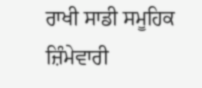ਰਾਖੀ ਸਾਡੀ ਸਮੂਹਿਕ ਜ਼ਿੰਮੇਵਾਰੀ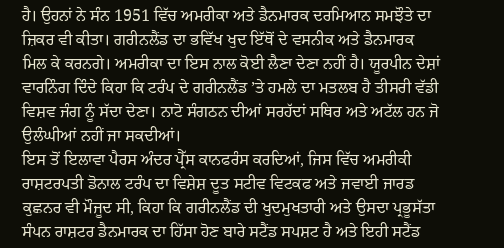ਹੈ। ਉਹਨਾਂ ਨੇ ਸੰਨ 1951 ਵਿੱਚ ਅਮਰੀਕਾ ਅਤੇ ਡੈਨਮਾਰਕ ਦਰਮਿਆਨ ਸਮਝੌਤੇ ਦਾ ਜ਼ਿਕਰ ਵੀ ਕੀਤਾ। ਗਰੀਨਲੈਂਡ ਦਾ ਭਵਿੱਖ ਖੁਦ ਇੱਥੋਂ ਦੇ ਵਸਨੀਕ ਅਤੇ ਡੈਨਮਾਰਕ ਮਿਲ ਕੇ ਕਰਨਗੇ। ਅਮਰੀਕਾ ਦਾ ਇਸ ਨਾਲ ਕੋਈ ਲੈਣਾ ਦੇਣਾ ਨਹੀਂ ਹੈ। ਯੂਰਪੀਨ ਦੇਸ਼ਾਂ ਵਾਰਨਿੰਗ ਦਿੰਦੇ ਕਿਹਾ ਕਿ ਟਰੰਪ ਦੇ ਗਰੀਨਲੈਂਡ ’ਤੇ ਹਮਲੇ ਦਾ ਮਤਲਬ ਹੈ ਤੀਸਰੀ ਵੱਡੀ ਵਿਸ਼ਵ ਜੰਗ ਨੂੰ ਸੱਦਾ ਦੇਣਾ। ਨਾਟੋ ਸੰਗਠਨ ਦੀਆਂ ਸਰਹੱਦਾਂ ਸਥਿਰ ਅਤੇ ਅਟੱਲ ਹਨ ਜੋ ਉਲੰਘੀਆਂ ਨਹੀਂ ਜਾ ਸਕਦੀਆਂ।
ਇਸ ਤੋਂ ਇਲਾਵਾ ਪੈਰਸ ਅੰਦਰ ਪ੍ਰੈੱਸ ਕਾਨਫਰੰਸ ਕਰਦਿਆਂ, ਜਿਸ ਵਿੱਚ ਅਮਰੀਕੀ ਰਾਸ਼ਟਰਪਤੀ ਡੋਨਾਲ ਟਰੰਪ ਦਾ ਵਿਸ਼ੇਸ਼ ਦੂਤ ਸਟੀਵ ਵਿਟਕਫ ਅਤੇ ਜਵਾਈ ਜਾਰਡ ਕੁਛਨਰ ਵੀ ਮੌਜੂਦ ਸੀ, ਕਿਹਾ ਕਿ ਗਰੀਨਲੈਂਡ ਦੀ ਖੁਦਮੁਖਤਾਰੀ ਅਤੇ ਉਸਦਾ ਪ੍ਰਭੂਸੱਤਾ ਸੰਪਨ ਰਾਸ਼ਟਰ ਡੈਨਮਾਰਕ ਦਾ ਹਿੱਸਾ ਹੋਣ ਬਾਰੇ ਸਟੈਂਡ ਸਪਸ਼ਟ ਹੈ ਅਤੇ ਇਹੀ ਸਟੈਂਡ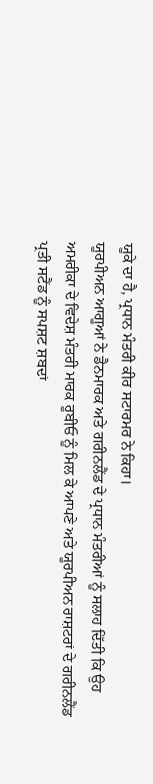ਯੂਕੇ ਦਾ ਹੈ, ਪ੍ਰਧਾਨ ਮੰਤਰੀ ਕੀਰ ਸਟਾਰਮਰ ਨੇ ਕਿਹਾ।
ਯੂਰਪੀਅਨ ਆਗੂਆਂ ਨੇ ਡੈਨਮਾਰਕ ਅਤੇ ਗਰੀਨਲੈਂਡ ਦੇ ਪ੍ਰਧਾਨ ਮੰਤਰੀਆਂ ਨੂੰ ਸਲਾਹ ਦਿੱਤੀ ਕਿ ਉਹ ਅਮਰੀਕਾ ਦੇ ਵਿਦੇਸ਼ ਮੰਤਰੀ ਮਾਰਕ ਰੂਬੀਓ ਨੂੰ ਮਿਲ ਕੇ ਆਪਣੇ ਅਤੇ ਯੂਰਪੀਅਨ ਰਾਸ਼ਟਰਾਂ ਦੇ ਗਰੀਨਲੈਂਡ ਪ੍ਰਤੀ ਸਟੈਂਡ ਨੂੰ ਸਪਸ਼ਟ ਸ਼ਬਦਾਂ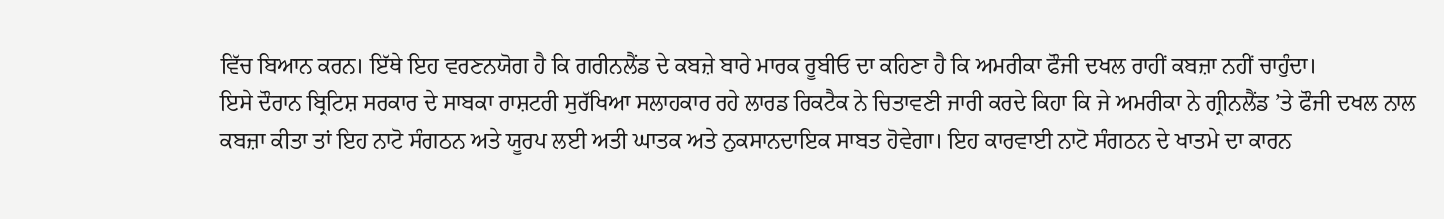ਵਿੱਚ ਬਿਆਨ ਕਰਨ। ਇੱਥੇ ਇਹ ਵਰਣਨਯੋਗ ਹੈ ਕਿ ਗਰੀਨਲੈਂਡ ਦੇ ਕਬਜ਼ੇ ਬਾਰੇ ਮਾਰਕ ਰੂਬੀਓ ਦਾ ਕਹਿਣਾ ਹੈ ਕਿ ਅਮਰੀਕਾ ਫੌਜੀ ਦਖਲ ਰਾਹੀਂ ਕਬਜ਼ਾ ਨਹੀਂ ਚਾਹੁੰਦਾ।
ਇਸੇ ਦੌਰਾਨ ਬ੍ਰਿਟਿਸ਼ ਸਰਕਾਰ ਦੇ ਸਾਬਕਾ ਰਾਸ਼ਟਰੀ ਸੁਰੱਖਿਆ ਸਲਾਹਕਾਰ ਰਹੇ ਲਾਰਡ ਰਿਕਟੈਕ ਨੇ ਚਿਤਾਵਣੀ ਜਾਰੀ ਕਰਦੇ ਕਿਹਾ ਕਿ ਜੇ ਅਮਰੀਕਾ ਨੇ ਗ੍ਰੀਨਲੈਂਡ ’ਤੇ ਫੌਜੀ ਦਖਲ ਨਾਲ ਕਬਜ਼ਾ ਕੀਤਾ ਤਾਂ ਇਹ ਨਾਟੋ ਸੰਗਠਨ ਅਤੇ ਯੂਰਪ ਲਈ ਅਤੀ ਘਾਤਕ ਅਤੇ ਨੁਕਸਾਨਦਾਇਕ ਸਾਬਤ ਹੋਵੇਗਾ। ਇਹ ਕਾਰਵਾਈ ਨਾਟੋ ਸੰਗਠਨ ਦੇ ਖਾਤਮੇ ਦਾ ਕਾਰਨ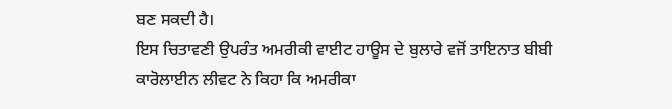ਬਣ ਸਕਦੀ ਹੈ।
ਇਸ ਚਿਤਾਵਣੀ ਉਪਰੰਤ ਅਮਰੀਕੀ ਵਾਈਟ ਹਾਊਸ ਦੇ ਬੁਲਾਰੇ ਵਜੋਂ ਤਾਇਨਾਤ ਬੀਬੀ ਕਾਰੋਲਾਈਨ ਲੀਵਟ ਨੇ ਕਿਹਾ ਕਿ ਅਮਰੀਕਾ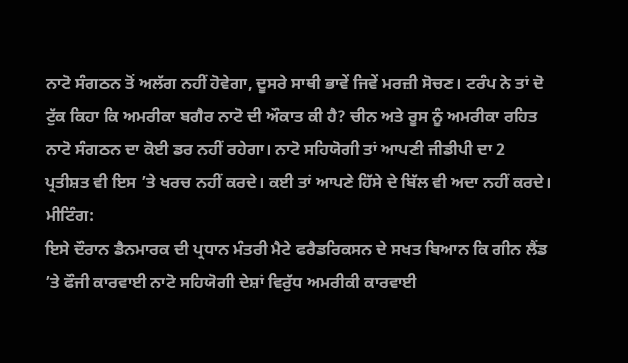ਨਾਟੋ ਸੰਗਠਨ ਤੋਂ ਅਲੱਗ ਨਹੀਂ ਹੋਵੇਗਾ, ਦੂਸਰੇ ਸਾਥੀ ਭਾਵੇਂ ਜਿਵੇਂ ਮਰਜ਼ੀ ਸੋਚਣ। ਟਰੰਪ ਨੇ ਤਾਂ ਦੋ ਟੁੱਕ ਕਿਹਾ ਕਿ ਅਮਰੀਕਾ ਬਗੈਰ ਨਾਟੋ ਦੀ ਔਕਾਤ ਕੀ ਹੈ? ਚੀਨ ਅਤੇ ਰੂਸ ਨੂੰ ਅਮਰੀਕਾ ਰਹਿਤ ਨਾਟੋ ਸੰਗਠਨ ਦਾ ਕੋਈ ਡਰ ਨਹੀਂ ਰਹੇਗਾ। ਨਾਟੋ ਸਹਿਯੋਗੀ ਤਾਂ ਆਪਣੀ ਜੀਡੀਪੀ ਦਾ 2 ਪ੍ਰਤੀਸ਼ਤ ਵੀ ਇਸ ’ਤੇ ਖਰਚ ਨਹੀਂ ਕਰਦੇ। ਕਈ ਤਾਂ ਆਪਣੇ ਹਿੱਸੇ ਦੇ ਬਿੱਲ ਵੀ ਅਦਾ ਨਹੀਂ ਕਰਦੇ।
ਮੀਟਿੰਗ:
ਇਸੇ ਦੌਰਾਨ ਡੈਨਮਾਰਕ ਦੀ ਪ੍ਰਧਾਨ ਮੰਤਰੀ ਮੈਟੇ ਫਰੈਡਰਿਕਸਨ ਦੇ ਸਖਤ ਬਿਆਨ ਕਿ ਗੀਨ ਲੈਂਡ ’ਤੇ ਫੌਜੀ ਕਾਰਵਾਈ ਨਾਟੋ ਸਹਿਯੋਗੀ ਦੇਸ਼ਾਂ ਵਿਰੁੱਧ ਅਮਰੀਕੀ ਕਾਰਵਾਈ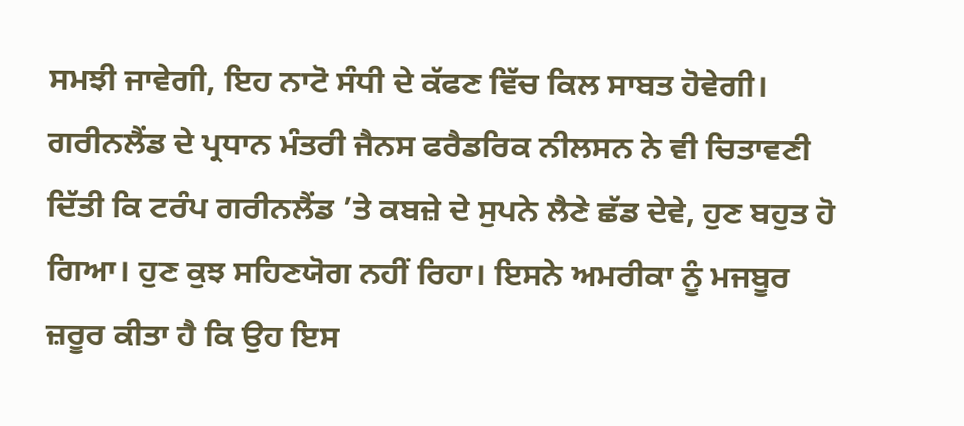ਸਮਝੀ ਜਾਵੇਗੀ, ਇਹ ਨਾਟੋ ਸੰਧੀ ਦੇ ਕੱਫਣ ਵਿੱਚ ਕਿਲ ਸਾਬਤ ਹੋਵੇਗੀ। ਗਰੀਨਲੈਂਡ ਦੇ ਪ੍ਰਧਾਨ ਮੰਤਰੀ ਜੈਨਸ ਫਰੈਡਰਿਕ ਨੀਲਸਨ ਨੇ ਵੀ ਚਿਤਾਵਣੀ ਦਿੱਤੀ ਕਿ ਟਰੰਪ ਗਰੀਨਲੈਂਡ ’ਤੇ ਕਬਜ਼ੇ ਦੇ ਸੁਪਨੇ ਲੈਣੇ ਛੱਡ ਦੇਵੇ, ਹੁਣ ਬਹੁਤ ਹੋ ਗਿਆ। ਹੁਣ ਕੁਝ ਸਹਿਣਯੋਗ ਨਹੀਂ ਰਿਹਾ। ਇਸਨੇ ਅਮਰੀਕਾ ਨੂੰ ਮਜਬੂਰ ਜ਼ਰੂਰ ਕੀਤਾ ਹੈ ਕਿ ਉਹ ਇਸ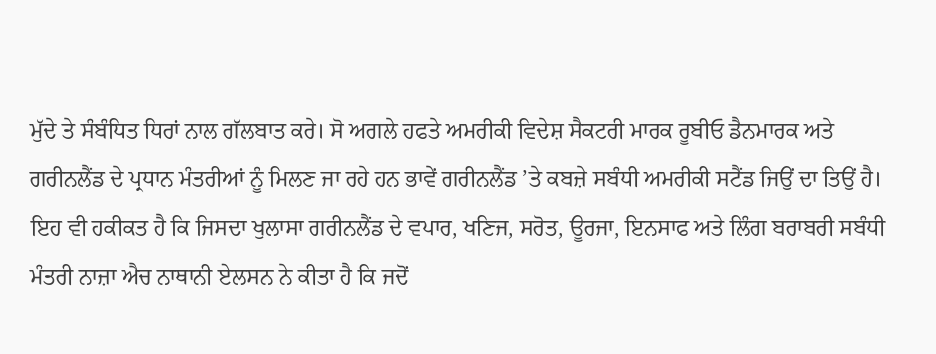ਮੁੱਦੇ ਤੇ ਸੰਬੰਧਿਤ ਧਿਰਾਂ ਨਾਲ ਗੱਲਬਾਤ ਕਰੇ। ਸੋ ਅਗਲੇ ਹਫਤੇ ਅਮਰੀਕੀ ਵਿਦੇਸ਼ ਸੈਕਟਰੀ ਮਾਰਕ ਰੂਬੀਓ ਡੈਨਮਾਰਕ ਅਤੇ ਗਰੀਨਲੈਂਡ ਦੇ ਪ੍ਰਧਾਨ ਮੰਤਰੀਆਂ ਨੂੰ ਮਿਲਣ ਜਾ ਰਹੇ ਹਨ ਭਾਵੇਂ ਗਰੀਨਲੈਂਡ ’ਤੇ ਕਬਜ਼ੇ ਸਬੰਧੀ ਅਮਰੀਕੀ ਸਟੈਂਡ ਜਿਉਂ ਦਾ ਤਿਉਂ ਹੈ।
ਇਹ ਵੀ ਹਕੀਕਤ ਹੈ ਕਿ ਜਿਸਦਾ ਖੁਲਾਸਾ ਗਰੀਨਲੈਂਡ ਦੇ ਵਪਾਰ, ਖਣਿਜ, ਸਰੋਤ, ਊਰਜਾ, ਇਨਸਾਫ ਅਤੇ ਲਿੰਗ ਬਰਾਬਰੀ ਸਬੰਧੀ ਮੰਤਰੀ ਨਾਜ਼ਾ ਐਚ ਨਾਥਾਨੀ ਏਲਸਨ ਨੇ ਕੀਤਾ ਹੈ ਕਿ ਜਦੋਂ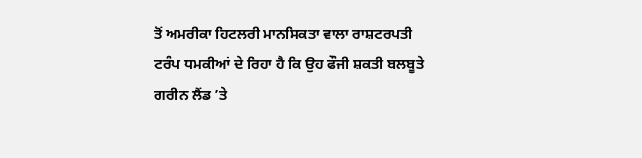ਤੋਂ ਅਮਰੀਕਾ ਹਿਟਲਰੀ ਮਾਨਸਿਕਤਾ ਵਾਲਾ ਰਾਸ਼ਟਰਪਤੀ ਟਰੰਪ ਧਮਕੀਆਂ ਦੇ ਰਿਹਾ ਹੈ ਕਿ ਉਹ ਫੌਜੀ ਸ਼ਕਤੀ ਬਲਬੂਤੇ ਗਰੀਨ ਲੈਂਡ ’ਤੇ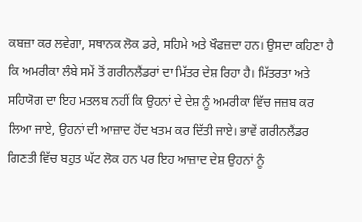ਕਬਜ਼ਾ ਕਰ ਲਵੇਗਾ, ਸਥਾਨਕ ਲੋਕ ਡਰੇ, ਸਹਿਮੇ ਅਤੇ ਖੌਫਜ਼ਦਾ ਹਨ। ਉਸਦਾ ਕਹਿਣਾ ਹੈ ਕਿ ਅਮਰੀਕਾ ਲੰਬੇ ਸਮੇਂ ਤੋਂ ਗਰੀਨਲੈਂਡਰਾਂ ਦਾ ਮਿੱਤਰ ਦੇਸ਼ ਰਿਹਾ ਹੈ। ਮਿੱਤਰਤਾ ਅਤੇ ਸਹਿਯੋਗ ਦਾ ਇਹ ਮਤਲਬ ਨਹੀਂ ਕਿ ਉਹਨਾਂ ਦੇ ਦੇਸ਼ ਨੂੰ ਅਮਰੀਕਾ ਵਿੱਚ ਜਜ਼ਬ ਕਰ ਲਿਆ ਜਾਏ, ਉਹਨਾਂ ਦੀ ਆਜ਼ਾਦ ਹੋਂਦ ਖਤਮ ਕਰ ਦਿੱਤੀ ਜਾਏ। ਭਾਵੇਂ ਗਰੀਨਲੈਂਡਰ ਗਿਣਤੀ ਵਿੱਚ ਬਹੁਤ ਘੱਟ ਲੋਕ ਹਨ ਪਰ ਇਹ ਆਜ਼ਾਦ ਦੇਸ਼ ਉਹਨਾਂ ਨੂੰ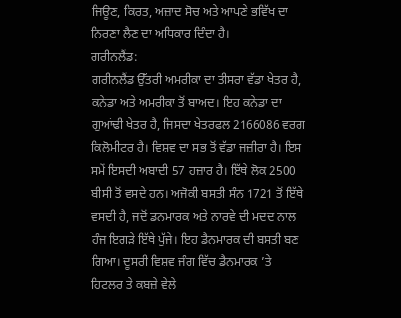ਜਿਊਣ, ਕਿਰਤ, ਅਜ਼ਾਦ ਸੋਚ ਅਤੇ ਆਪਣੇ ਭਵਿੱਖ ਦਾ ਨਿਰਣਾ ਲੈਣ ਦਾ ਅਧਿਕਾਰ ਦਿੰਦਾ ਹੈ।
ਗਰੀਨਲੈਂਡ:
ਗਰੀਨਲੈਂਡ ਉੱਤਰੀ ਅਮਰੀਕਾ ਦਾ ਤੀਸਰਾ ਵੱਡਾ ਖੇਤਰ ਹੈ, ਕਨੇਡਾ ਅਤੇ ਅਮਰੀਕਾ ਤੋਂ ਬਾਅਦ। ਇਹ ਕਨੇਡਾ ਦਾ ਗੁਆਂਢੀ ਖੇਤਰ ਹੈ, ਜਿਸਦਾ ਖੇਤਰਫਲ 2166086 ਵਰਗ ਕਿਲੋਮੀਟਰ ਹੈ। ਵਿਸ਼ਵ ਦਾ ਸਭ ਤੋਂ ਵੱਡਾ ਜਜ਼ੀਰਾ ਹੈ। ਇਸ ਸਮੇਂ ਇਸਦੀ ਅਬਾਦੀ 57 ਹਜ਼ਾਰ ਹੈ। ਇੱਥੇ ਲੋਕ 2500 ਬੀਸੀ ਤੋਂ ਵਸਦੇ ਹਨ। ਅਜੋਕੀ ਬਸਤੀ ਸੰਨ 1721 ਤੋਂ ਇੱਥੇ ਵਸਦੀ ਹੈ, ਜਦੋਂ ਡਨਮਾਰਕ ਅਤੇ ਨਾਰਵੇ ਦੀ ਮਦਦ ਨਾਲ ਹੰਜ ਇਗੜੇ ਇੱਥੇ ਪੁੱਜੇ। ਇਹ ਡੈਨਮਾਰਕ ਦੀ ਬਸਤੀ ਬਣ ਗਿਆ। ਦੂਸਰੀ ਵਿਸ਼ਵ ਜੰਗ ਵਿੱਚ ਡੈਨਮਾਰਕ ’ਤੇ ਹਿਟਲਰ ਤੇ ਕਬਜ਼ੇ ਵੇਲੇ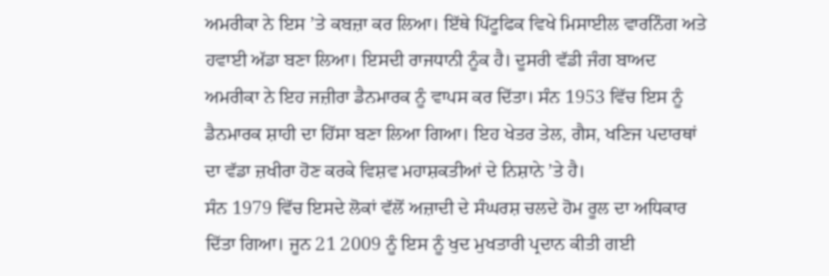ਅਮਰੀਕਾ ਨੇ ਇਸ ’ਤੇ ਕਬਜ਼ਾ ਕਰ ਲਿਆ। ਇੱਥੇ ਪਿੱਟੂਫਿਕ ਵਿਖੇ ਮਿਸਾਈਲ ਵਾਰਨਿੰਗ ਅਤੇ ਹਵਾਈ ਅੱਡਾ ਬਣਾ ਲਿਆ। ਇਸਦੀ ਰਾਜਧਾਨੀ ਨੂੰਕ ਹੈ। ਦੂਸਰੀ ਵੱਡੀ ਜੰਗ ਬਾਅਦ ਅਮਰੀਕਾ ਨੇ ਇਹ ਜਜ਼ੀਰਾ ਡੈਨਮਾਰਕ ਨੂੰ ਵਾਪਸ ਕਰ ਦਿੱਤਾ। ਸੰਨ 1953 ਵਿੱਚ ਇਸ ਨੂੰ ਡੈਨਮਾਰਕ ਸ਼ਾਹੀ ਦਾ ਹਿੱਸਾ ਬਣਾ ਲਿਆ ਗਿਆ। ਇਹ ਖੇਤਰ ਤੇਲ, ਗੈਸ, ਖਣਿਜ ਪਦਾਰਥਾਂ ਦਾ ਵੱਡਾ ਜ਼ਖੀਰਾ ਹੋਣ ਕਰਕੇ ਵਿਸ਼ਵ ਮਹਾਸ਼ਕਤੀਆਂ ਦੇ ਨਿਸ਼ਾਨੇ ’ਤੇ ਹੈ।
ਸੰਨ 1979 ਵਿੱਚ ਇਸਦੇ ਲੋਕਾਂ ਵੱਲੋਂ ਅਜ਼ਾਦੀ ਦੇ ਸੰਘਰਸ਼ ਚਲਦੇ ਹੋਮ ਰੂਲ ਦਾ ਅਧਿਕਾਰ ਦਿੱਤਾ ਗਿਆ। ਜੂਨ 21 2009 ਨੂੰ ਇਸ ਨੂੰ ਖੁਦ ਮੁਖਤਾਰੀ ਪ੍ਰਦਾਨ ਕੀਤੀ ਗਈ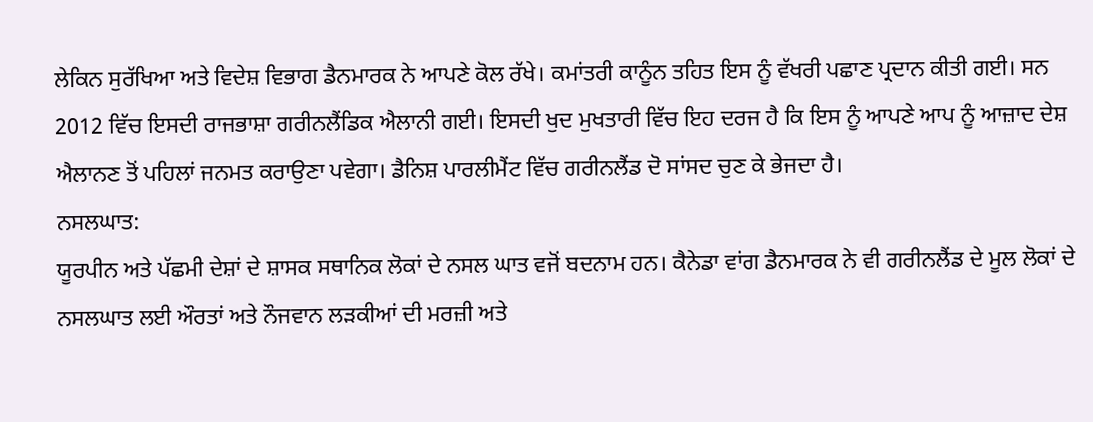ਲੇਕਿਨ ਸੁਰੱਖਿਆ ਅਤੇ ਵਿਦੇਸ਼ ਵਿਭਾਗ ਡੈਨਮਾਰਕ ਨੇ ਆਪਣੇ ਕੋਲ ਰੱਖੇ। ਕਮਾਂਤਰੀ ਕਾਨੂੰਨ ਤਹਿਤ ਇਸ ਨੂੰ ਵੱਖਰੀ ਪਛਾਣ ਪ੍ਰਦਾਨ ਕੀਤੀ ਗਈ। ਸਨ 2012 ਵਿੱਚ ਇਸਦੀ ਰਾਜਭਾਸ਼ਾ ਗਰੀਨਲੈਂਡਿਕ ਐਲਾਨੀ ਗਈ। ਇਸਦੀ ਖੁਦ ਮੁਖਤਾਰੀ ਵਿੱਚ ਇਹ ਦਰਜ ਹੈ ਕਿ ਇਸ ਨੂੰ ਆਪਣੇ ਆਪ ਨੂੰ ਆਜ਼ਾਦ ਦੇਸ਼ ਐਲਾਨਣ ਤੋਂ ਪਹਿਲਾਂ ਜਨਮਤ ਕਰਾਉਣਾ ਪਵੇਗਾ। ਡੈਨਿਸ਼ ਪਾਰਲੀਮੈਂਟ ਵਿੱਚ ਗਰੀਨਲੈਂਡ ਦੋ ਸਾਂਸਦ ਚੁਣ ਕੇ ਭੇਜਦਾ ਹੈ।
ਨਸਲਘਾਤ:
ਯੂਰਪੀਨ ਅਤੇ ਪੱਛਮੀ ਦੇਸ਼ਾਂ ਦੇ ਸ਼ਾਸਕ ਸਥਾਨਿਕ ਲੋਕਾਂ ਦੇ ਨਸਲ ਘਾਤ ਵਜੋਂ ਬਦਨਾਮ ਹਨ। ਕੈਨੇਡਾ ਵਾਂਗ ਡੈਨਮਾਰਕ ਨੇ ਵੀ ਗਰੀਨਲੈਂਡ ਦੇ ਮੂਲ ਲੋਕਾਂ ਦੇ ਨਸਲਘਾਤ ਲਈ ਔਰਤਾਂ ਅਤੇ ਨੌਜਵਾਨ ਲੜਕੀਆਂ ਦੀ ਮਰਜ਼ੀ ਅਤੇ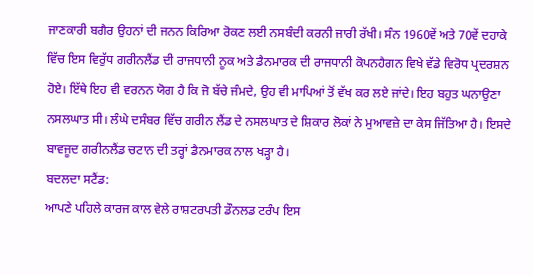ਜਾਣਕਾਰੀ ਬਗੈਰ ਉਹਨਾਂ ਦੀ ਜਨਨ ਕਿਰਿਆ ਰੋਕਣ ਲਈ ਨਸਬੰਦੀ ਕਰਨੀ ਜਾਰੀ ਰੱਖੀ। ਸੰਨ 1960ਵੇਂ ਅਤੇ 70ਵੇਂ ਦਹਾਕੇ ਵਿੱਚ ਇਸ ਵਿਰੁੱਧ ਗਰੀਨਲੈਂਡ ਦੀ ਰਾਜਧਾਨੀ ਨੂਕ ਅਤੇ ਡੈਨਮਾਰਕ ਦੀ ਰਾਜਧਾਨੀ ਕੋਪਨਹੈਗਨ ਵਿਖੇ ਵੱਡੇ ਵਿਰੋਧ ਪ੍ਰਦਰਸ਼ਨ ਹੋਏ। ਇੱਥੇ ਇਹ ਵੀ ਵਰਨਨ ਯੋਗ ਹੈ ਕਿ ਜੋ ਬੱਚੇ ਜੰਮਦੇ, ਉਹ ਵੀ ਮਾਪਿਆਂ ਤੋਂ ਵੱਖ ਕਰ ਲਏ ਜਾਂਦੇ। ਇਹ ਬਹੁਤ ਘਨਾਉਣਾ ਨਸਲਘਾਤ ਸੀ। ਲੰਘੇ ਦਸੰਬਰ ਵਿੱਚ ਗਰੀਨ ਲੈਂਡ ਦੇ ਨਸਲਘਾਤ ਦੇ ਸ਼ਿਕਾਰ ਲੋਕਾਂ ਨੇ ਮੁਆਵਜ਼ੇ ਦਾ ਕੇਸ ਜਿੱਤਿਆ ਹੈ। ਇਸਦੇ ਬਾਵਜੂਦ ਗਰੀਨਲੈਂਡ ਚਟਾਨ ਦੀ ਤਰ੍ਹਾਂ ਡੈਨਮਾਰਕ ਨਾਲ ਖੜ੍ਹਾ ਹੈ।
ਬਦਲਦਾ ਸਟੈਂਡ:
ਆਪਣੇ ਪਹਿਲੇ ਕਾਰਜ ਕਾਲ ਵੇਲੇ ਰਾਸ਼ਟਰਪਤੀ ਡੌਨਲਡ ਟਰੰਪ ਇਸ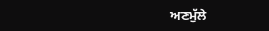ਅਣਮੁੱਲੇ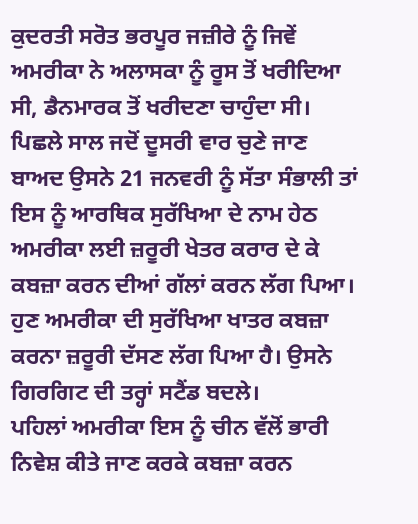ਕੁਦਰਤੀ ਸਰੋਤ ਭਰਪੂਰ ਜਜ਼ੀਰੇ ਨੂੰ ਜਿਵੇਂ ਅਮਰੀਕਾ ਨੇ ਅਲਾਸਕਾ ਨੂੰ ਰੂਸ ਤੋਂ ਖਰੀਦਿਆ ਸੀ, ਡੈਨਮਾਰਕ ਤੋਂ ਖਰੀਦਣਾ ਚਾਹੁੰਦਾ ਸੀ। ਪਿਛਲੇ ਸਾਲ ਜਦੋਂ ਦੂਸਰੀ ਵਾਰ ਚੁਣੇ ਜਾਣ ਬਾਅਦ ਉਸਨੇ 21 ਜਨਵਰੀ ਨੂੰ ਸੱਤਾ ਸੰਭਾਲੀ ਤਾਂ ਇਸ ਨੂੰ ਆਰਥਿਕ ਸੁਰੱਖਿਆ ਦੇ ਨਾਮ ਹੇਠ ਅਮਰੀਕਾ ਲਈ ਜ਼ਰੂਰੀ ਖੇਤਰ ਕਰਾਰ ਦੇ ਕੇ ਕਬਜ਼ਾ ਕਰਨ ਦੀਆਂ ਗੱਲਾਂ ਕਰਨ ਲੱਗ ਪਿਆ। ਹੁਣ ਅਮਰੀਕਾ ਦੀ ਸੁਰੱਖਿਆ ਖਾਤਰ ਕਬਜ਼ਾ ਕਰਨਾ ਜ਼ਰੂਰੀ ਦੱਸਣ ਲੱਗ ਪਿਆ ਹੈ। ਉਸਨੇ ਗਿਰਗਿਟ ਦੀ ਤਰ੍ਹਾਂ ਸਟੈਂਡ ਬਦਲੇ।
ਪਹਿਲਾਂ ਅਮਰੀਕਾ ਇਸ ਨੂੰ ਚੀਨ ਵੱਲੋਂ ਭਾਰੀ ਨਿਵੇਸ਼ ਕੀਤੇ ਜਾਣ ਕਰਕੇ ਕਬਜ਼ਾ ਕਰਨ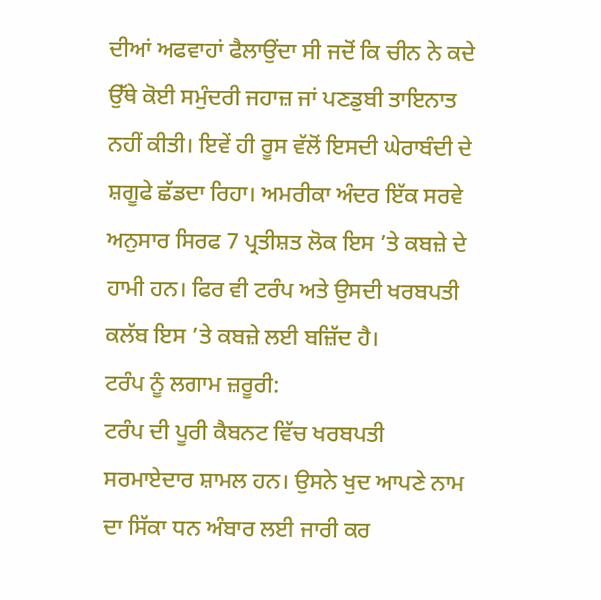ਦੀਆਂ ਅਫਵਾਹਾਂ ਫੈਲਾਉਂਦਾ ਸੀ ਜਦੋਂ ਕਿ ਚੀਨ ਨੇ ਕਦੇ ਉੱਥੇ ਕੋਈ ਸਮੁੰਦਰੀ ਜਹਾਜ਼ ਜਾਂ ਪਣਡੁਬੀ ਤਾਇਨਾਤ ਨਹੀਂ ਕੀਤੀ। ਇਵੇਂ ਹੀ ਰੂਸ ਵੱਲੋਂ ਇਸਦੀ ਘੇਰਾਬੰਦੀ ਦੇ ਸ਼ਗੂਫੇ ਛੱਡਦਾ ਰਿਹਾ। ਅਮਰੀਕਾ ਅੰਦਰ ਇੱਕ ਸਰਵੇ ਅਨੁਸਾਰ ਸਿਰਫ 7 ਪ੍ਰਤੀਸ਼ਤ ਲੋਕ ਇਸ ’ਤੇ ਕਬਜ਼ੇ ਦੇ ਹਾਮੀ ਹਨ। ਫਿਰ ਵੀ ਟਰੰਪ ਅਤੇ ਉਸਦੀ ਖਰਬਪਤੀ ਕਲੱਬ ਇਸ ’ਤੇ ਕਬਜ਼ੇ ਲਈ ਬਜ਼ਿੱਦ ਹੈ।
ਟਰੰਪ ਨੂੰ ਲਗਾਮ ਜ਼ਰੂਰੀ:
ਟਰੰਪ ਦੀ ਪੂਰੀ ਕੈਬਨਟ ਵਿੱਚ ਖਰਬਪਤੀ ਸਰਮਾਏਦਾਰ ਸ਼ਾਮਲ ਹਨ। ਉਸਨੇ ਖੁਦ ਆਪਣੇ ਨਾਮ ਦਾ ਸਿੱਕਾ ਧਨ ਅੰਬਾਰ ਲਈ ਜਾਰੀ ਕਰ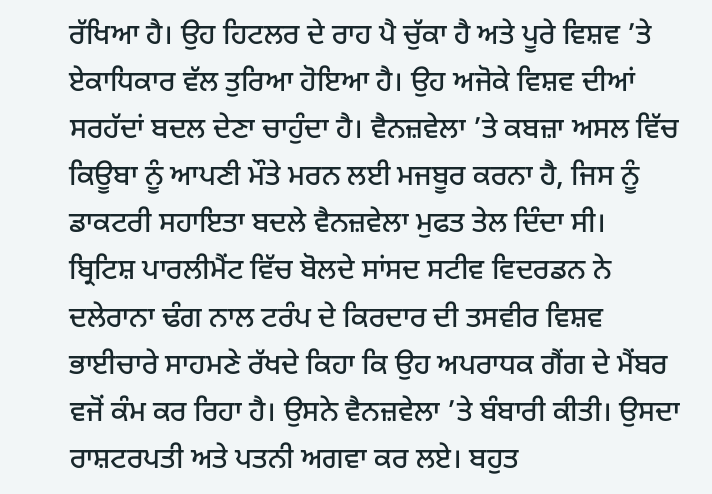ਰੱਖਿਆ ਹੈ। ਉਹ ਹਿਟਲਰ ਦੇ ਰਾਹ ਪੈ ਚੁੱਕਾ ਹੈ ਅਤੇ ਪੂਰੇ ਵਿਸ਼ਵ ’ਤੇ ਏਕਾਧਿਕਾਰ ਵੱਲ ਤੁਰਿਆ ਹੋਇਆ ਹੈ। ਉਹ ਅਜੋਕੇ ਵਿਸ਼ਵ ਦੀਆਂ ਸਰਹੱਦਾਂ ਬਦਲ ਦੇਣਾ ਚਾਹੁੰਦਾ ਹੈ। ਵੈਨਜ਼ਵੇਲਾ ’ਤੇ ਕਬਜ਼ਾ ਅਸਲ ਵਿੱਚ ਕਿਊਬਾ ਨੂੰ ਆਪਣੀ ਮੌਤੇ ਮਰਨ ਲਈ ਮਜਬੂਰ ਕਰਨਾ ਹੈ, ਜਿਸ ਨੂੰ ਡਾਕਟਰੀ ਸਹਾਇਤਾ ਬਦਲੇ ਵੈਨਜ਼ਵੇਲਾ ਮੁਫਤ ਤੇਲ ਦਿੰਦਾ ਸੀ।
ਬ੍ਰਿਟਿਸ਼ ਪਾਰਲੀਮੈਂਟ ਵਿੱਚ ਬੋਲਦੇ ਸਾਂਸਦ ਸਟੀਵ ਵਿਦਰਡਨ ਨੇ ਦਲੇਰਾਨਾ ਢੰਗ ਨਾਲ ਟਰੰਪ ਦੇ ਕਿਰਦਾਰ ਦੀ ਤਸਵੀਰ ਵਿਸ਼ਵ ਭਾਈਚਾਰੇ ਸਾਹਮਣੇ ਰੱਖਦੇ ਕਿਹਾ ਕਿ ਉਹ ਅਪਰਾਧਕ ਗੈਂਗ ਦੇ ਮੈਂਬਰ ਵਜੋਂ ਕੰਮ ਕਰ ਰਿਹਾ ਹੈ। ਉਸਨੇ ਵੈਨਜ਼ਵੇਲਾ ’ਤੇ ਬੰਬਾਰੀ ਕੀਤੀ। ਉਸਦਾ ਰਾਸ਼ਟਰਪਤੀ ਅਤੇ ਪਤਨੀ ਅਗਵਾ ਕਰ ਲਏ। ਬਹੁਤ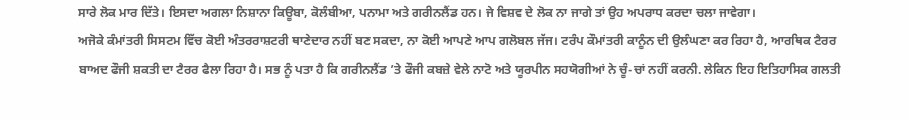ਸਾਰੇ ਲੋਕ ਮਾਰ ਦਿੱਤੇ। ਇਸਦਾ ਅਗਲਾ ਨਿਸ਼ਾਨਾ ਕਿਊਬਾ, ਕੋਲੰਬੀਆ, ਪਨਾਮਾ ਅਤੇ ਗਰੀਨਲੈਂਡ ਹਨ। ਜੇ ਵਿਸ਼ਵ ਦੇ ਲੋਕ ਨਾ ਜਾਗੇ ਤਾਂ ਉਹ ਅਪਰਾਧ ਕਰਦਾ ਚਲਾ ਜਾਵੇਗਾ।
ਅਜੋਕੇ ਕੰਮਾਂਤਰੀ ਸਿਸਟਮ ਵਿੱਚ ਕੋਈ ਅੰਤਰਰਾਸ਼ਟਰੀ ਥਾਣੇਦਾਰ ਨਹੀਂ ਬਣ ਸਕਦਾ, ਨਾ ਕੋਈ ਆਪਣੇ ਆਪ ਗਲੋਬਲ ਜੱਜ। ਟਰੰਪ ਕੌਮਾਂਤਰੀ ਕਾਨੂੰਨ ਦੀ ਉਲੰਘਣਾ ਕਰ ਰਿਹਾ ਹੈ, ਆਰਥਿਕ ਟੈਰਰ ਬਾਅਦ ਫੌਜੀ ਸ਼ਕਤੀ ਦਾ ਟੈਰਰ ਫੈਲਾ ਰਿਹਾ ਹੈ। ਸਭ ਨੂੰ ਪਤਾ ਹੈ ਕਿ ਗਰੀਨਲੈਂਡ ’ਤੇ ਫੌਜੀ ਕਬਜ਼ੇ ਵੇਲੇ ਨਾਟੋ ਅਤੇ ਯੂਰਪੀਨ ਸਹਯੋਗੀਆਂ ਨੇ ਚੂੰ-ਚਾਂ ਨਹੀਂ ਕਰਨੀ. ਲੇਕਿਨ ਇਹ ਇਤਿਹਾਸਿਕ ਗਲਤੀ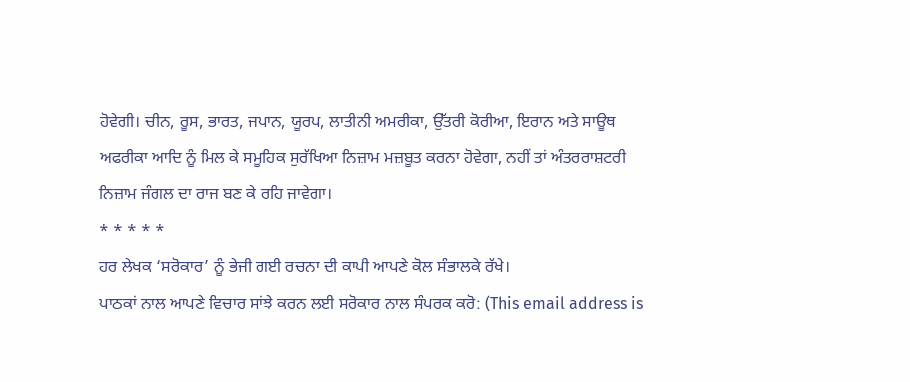ਹੋਵੇਗੀ। ਚੀਨ, ਰੂਸ, ਭਾਰਤ, ਜਪਾਨ, ਯੂਰਪ, ਲਾਤੀਨੀ ਅਮਰੀਕਾ, ਉੱਤਰੀ ਕੋਰੀਆ, ਇਰਾਨ ਅਤੇ ਸਾਊਥ ਅਫਰੀਕਾ ਆਦਿ ਨੂੰ ਮਿਲ ਕੇ ਸਮੂਹਿਕ ਸੁਰੱਖਿਆ ਨਿਜ਼ਾਮ ਮਜ਼ਬੂਤ ਕਰਨਾ ਹੋਵੇਗਾ, ਨਹੀਂ ਤਾਂ ਅੰਤਰਰਾਸ਼ਟਰੀ ਨਿਜ਼ਾਮ ਜੰਗਲ ਦਾ ਰਾਜ ਬਣ ਕੇ ਰਹਿ ਜਾਵੇਗਾ।
* * * * *
ਹਰ ਲੇਖਕ ‘ਸਰੋਕਾਰ’ ਨੂੰ ਭੇਜੀ ਗਈ ਰਚਨਾ ਦੀ ਕਾਪੀ ਆਪਣੇ ਕੋਲ ਸੰਭਾਲਕੇ ਰੱਖੇ।
ਪਾਠਕਾਂ ਨਾਲ ਆਪਣੇ ਵਿਚਾਰ ਸਾਂਝੇ ਕਰਨ ਲਈ ਸਰੋਕਾਰ ਨਾਲ ਸੰਪਰਕ ਕਰੋ: (This email address is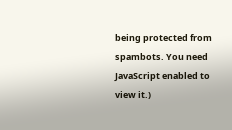being protected from spambots. You need JavaScript enabled to view it.)